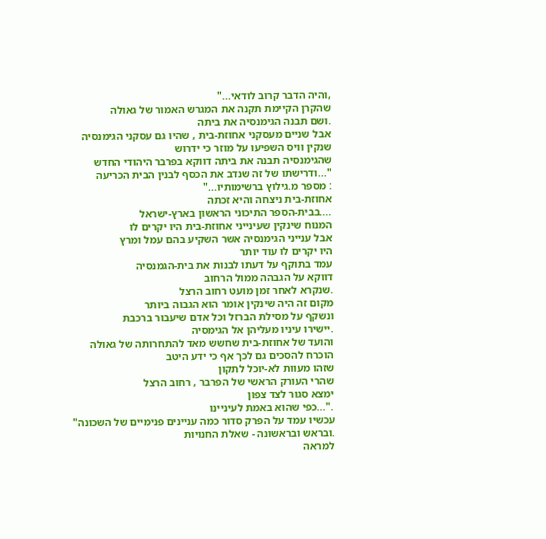,והיה הדבר קרוב לודאי..."
שהקרן הקיימת תקנה את המגרש האמור של גאולה
.ושם תבנה הגימנסיה את ביתה
אבל שניים מעסקני אחוזת-בית , שהיו גם עסקני הגימנסיה
שנקין וויס השפיעו על מוזר כי ידרוש
שהגימנסיה תבנה את ביתה דווקא בפרבר היהודי החדש
"...ודרישתו של זה שנדב את הכסף לבנין הבית הכריעה
: מספר מ.גילוץ ברשימותיו..."
אחוזת-בית ניצחה והיא זכתה
....בבית-הספר התיכוני הראשון בארץ-ישראל
המנוח שינקין שעינייני אחוזת-בית היו יקרים לו
אבל ענייני הגימנסיה אשר השקיע בהם עמל ומרץ
היו יקרים לו עוד יותר
עמד בתוקף על דעתו לבנות את בית-הגמנסיה
דווקא על הגבהה ממול הרחוב
.שנקרא לאחר זמן מועט רחוב הרצל
מקום זה היה שינקין אומר הוא הגבוה ביותר
ונשקף על מסילת הברזל וכל אדם שיעבור ברכבת
.יישירו עיניו מעליהן אל הגימסיה
והועד של אחוזת-בית שחשש מאד להתחרותה של גאולה
הוכרח להסכים גם לכך אף כי ידע היטב
שזהו מעוות לא-יוכל לתקון
שהרי העורק הראשי של הפרבר , רחוב הרצל
ימצא סגור לצד צפון
."...כפי שהוא באמת לעיניינו
עכשיו עמד על הפרק סדור כמה עניינים פנימיים של השכונה"
.ובראש ובראשונה - שאלת החנויות
למראה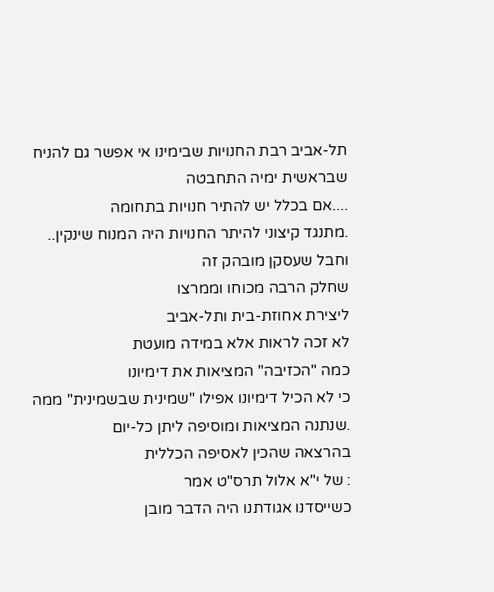תל-אביב רבת החנויות שבימינו אי אפשר גם להניח
שבראשית ימיה התחבטה
....אם בכלל יש להתיר חנויות בתחומה
.מתנגד קיצוני להיתר החנויות היה המנוח שינקין..
וחבל שעסקן מובהק זה
שחלק הרבה מכוחו וממרצו
ליצירת אחוזת-בית ותל-אביב
לא זכה לראות אלא במידה מועטת
כמה "הכזיבה" המציאות את דימיונו
כי לא הכיל דימיונו אפילו "שמינית שבשמינית" ממה
.שנתנה המציאות ומוסיפה ליתן כל-יום
בהרצאה שהכין לאסיפה הכללית
: של י"א אלול תרס"ט אמר
כשייסדנו אגודתנו היה הדבר מובן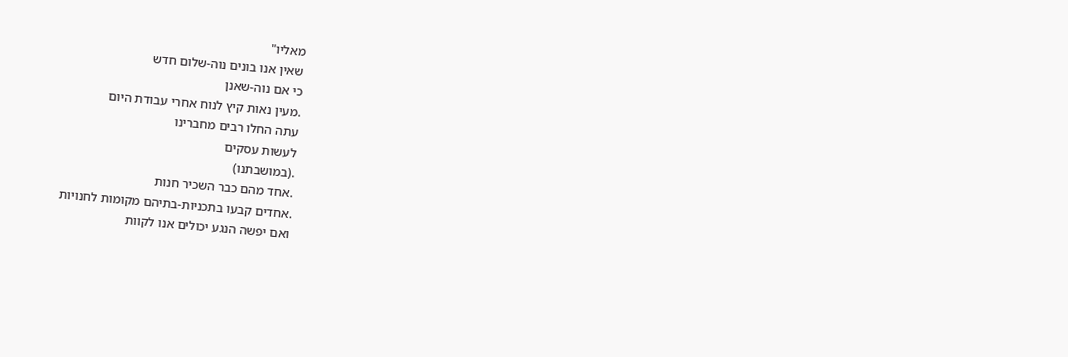מאליו"
שאין אנו בונים נוה-שלום חדש
כי אם נוה-שאנן
.מעין נאות קיץ לנוח אחרי עבודת היום
עתה החלו רבים מחברינו
לעשות עסקים
.(במושבתנו)
.אחד מהם כבר השכיר חנות
.אחדים קבעו בתכניות-בתיהם מקומות לחנויות
ואם יפשה הנגע יכולים אנו לקוות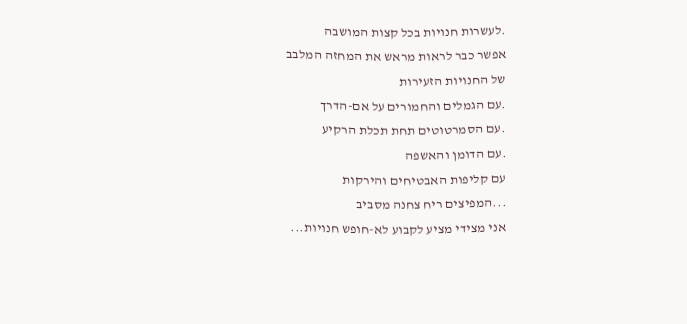.לעשרות חנויות בכל קצות המושבה
אפשר כבר לראות מראש את המחזה המלבב
של החנויות הזעירות
.עם הגמלים והחמורים על אם-הדרך
.עם הסמרטוטים תחת תכלת הרקיע
.עם הדומן והאשפה
עם קליפות האבטיחים והירקות
...המפיצים ריח צחנה מסביב
אני מצידי מציע לקבוע לא-חופש חנויות...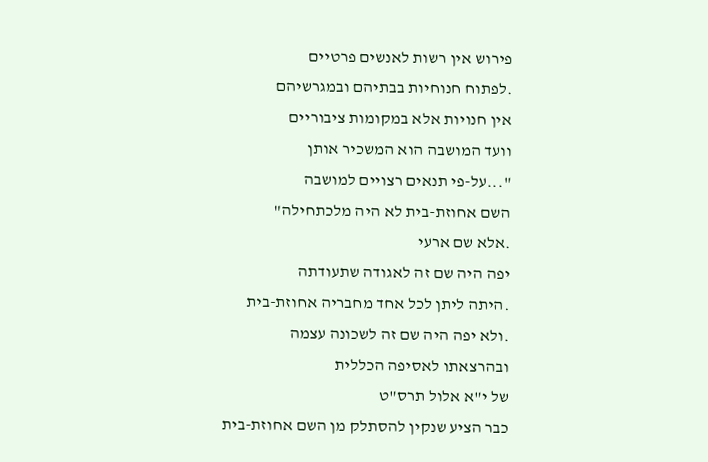פירוש אין רשות לאנשים פרטיים
.לפתוח חנוחיות בבתיהם ובמגרשיהם
אין חנויות אלא במקומות ציבוריים
וועד המושבה הוא המשכיר אותן
"...על-פי תנאים רצויים למושבה
השם אחוזת-בית לא היה מלכתחילה"
.אלא שם ארעי
יפה היה שם זה לאגודה שתעודתה
.היתה ליתן לכל אחד מחבריה אחוזת-בית
.ולא יפה היה שם זה לשכונה עצמה
ובהרצאתו לאסיפה הכללית
של י"א אלול תרס"ט
כבר הציע שנקין להסתלק מן השם אחוזת-בית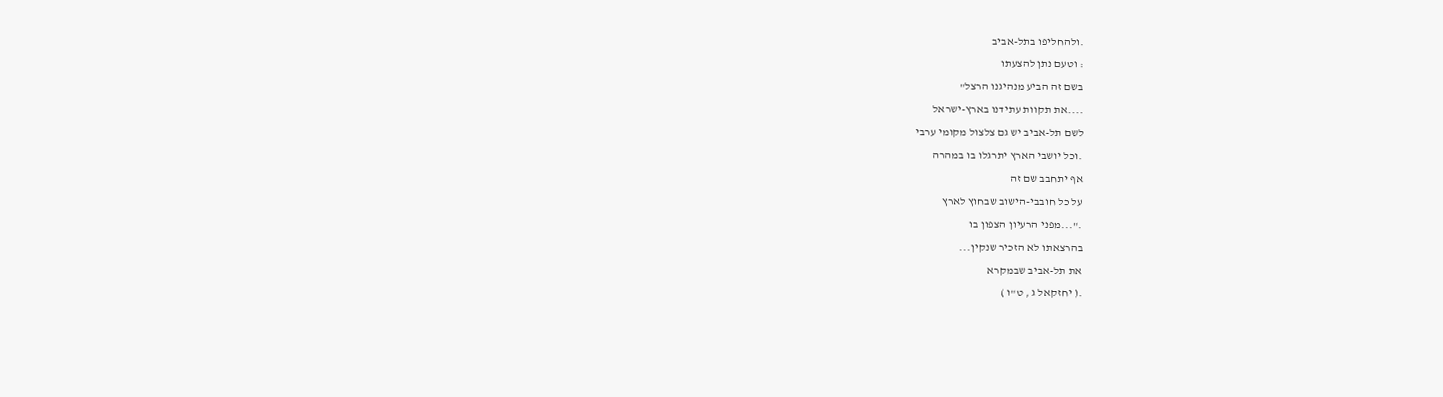.ולהחליפו בתל-אביב
: וטעם נתן להצעתו
בשם זה הביע מנהיגנו הרצל"
....את תקוות עתידנו בארץ-ישראל
לשם תל-אביב יש גם צלצול מקומי ערבי
.וכל יושבי הארץ יתרגלו בו במהרה
אף יתחבב שם זה
על כל חובבי-הישוב שבחוץ לארץ
."...מפני הרעיון הצפון בו
בהרצאתו לא הזכיר שנקין...
את תל-אביב שבמקרא
.( יחזקאל ג , ט"ו )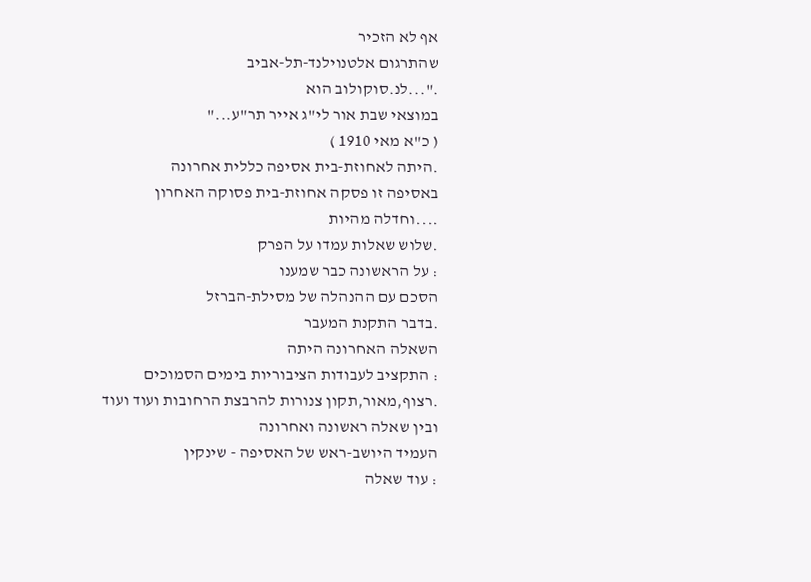אף לא הזכיר
שהתרגום אלטנוילנד-תל-אביב
."...לנ.סוקולוב הוא
במוצאי שבת אור לי"ג אייר תר"ע..."
( כ"א מאי 1910 )
.היתה לאחוזת-בית אסיפה כללית אחרונה
באסיפה זו פסקה אחוזת-בית פסוקה האחרון
....וחדלה מהיות
.שלוש שאלות עמדו על הפרק
: על הראשונה כבר שמענו
הסכם עם ההנהלה של מסילת-הברזל
.בדבר התקנת המעבר
השאלה האחרונה היתה
: התקציב לעבודות הציבוריות בימים הסמוכים
.רצוף,מאור,תקון צנורות להרבצת הרחובות ועוד ועוד
ובין שאלה ראשונה ואחרונה
העמיד היושב-ראש של האסיפה - שינקין
: עוד שאלה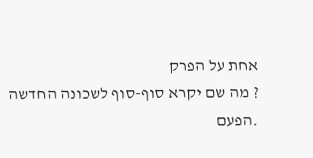אחת על הפרק
? מה שם יקרא סוף-סוף לשכונה החדשה
.הפעם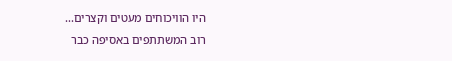היו הוויכוחים מעטים וקצרים...
רוב המשתתפים באסיפה כבר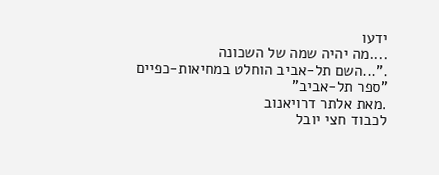ידעו
....מה יהיה שמה של השכונה
."...השם תל-אביב הוחלט במחיאות-כפיים
"ספר תל-אביב"
.מאת אלתר דרויאנוב
לכבוד חצי יובל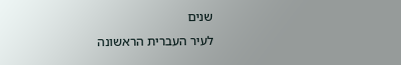שנים
לעיר העברית הראשונה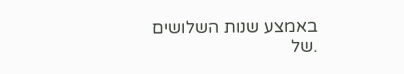באמצע שנות השלושים
.של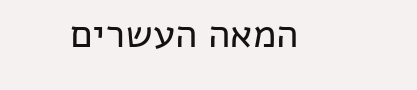המאה העשרים